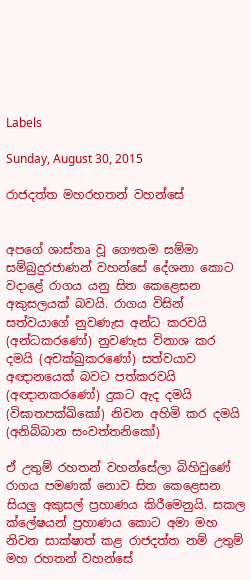Labels

Sunday, August 30, 2015

රාජදත්ත මහරහතන් වහන්සේ


අපගේ ශාස්තෘ වූ ගෞතම සම්මා සම්බුදුරජාණන් වහන්සේ දේශනා කොට වදාළේ රාගය යනු සිත කෙළෙසන අකුසලයක් බවයි. රාගය විසින් සත්වයාගේ නුවණැස අන්ධ කරවයි (අන්ධකරණෝ) නුවණැස විනාශ කර දමයි (අචක්ඛුකරණෝ) සත්වයාව අඥානයෙක් බවට පත්කරවයි (අඥානකරණෝ) දුකට ඇද දමයි (විඝාතපක්ඛිකෝ) නිවන අහිමි කර දමයි (අනිබ්බාන සංවත්තනිකෝ)

ඒ උතුම් රහතන් වහන්සේලා බිහිවුණේ රාගය පමණක් නොව සිත කෙළෙසන සියලු අකුසල් ප්‍රහාණය කිරීමෙනුයි. සකල ක්ලේෂයන් ප්‍රහාණය කොට අමා මහ නිවන සාක්ෂාත් කළ රාජදත්ත නම් උතුම් මහ රහතන් වහන්සේ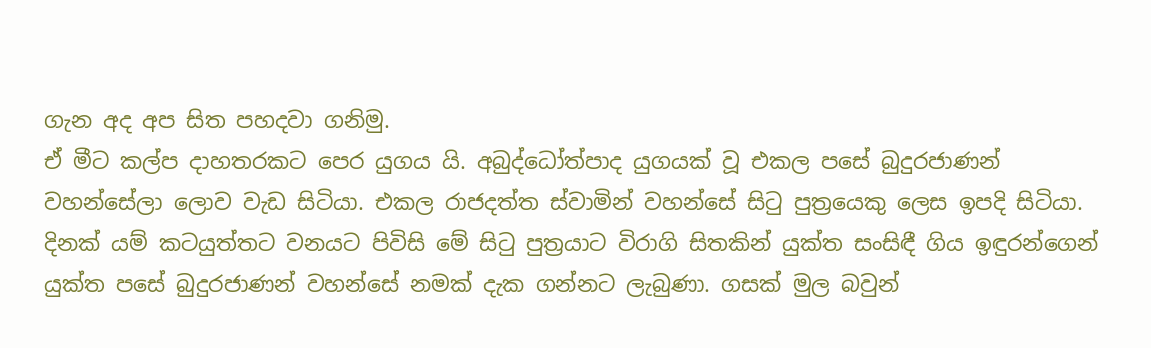ගැන අද අප සිත පහදවා ගනිමු.
ඒ මීට කල්ප දාහතරකට පෙර යුගය යි. අබුද්ධෝත්පාද යුගයක් වූ එකල පසේ බුදුරජාණන් වහන්සේලා ලොව වැඩ සිටියා. එකල රාජදත්ත ස්වාමින් වහන්සේ සිටු පුත්‍රයෙකු ලෙස ඉපදි සිටියා. දිනක් යම් කටයුත්තට වනයට පිවිසි මේ සිටු පුත්‍රයාට විරාගි සිතකින් යුක්ත සංසිඳී ගිය ඉඳුරන්ගෙන් යුක්ත පසේ බුදුරජාණන් වහන්සේ නමක් දැක ගන්නට ලැබුණා. ගසක් මුල බවුන්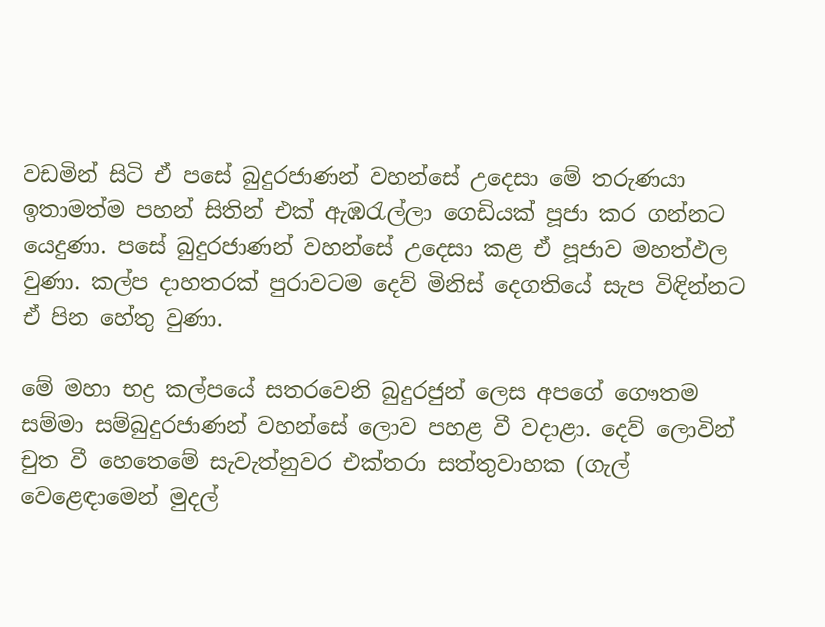වඩමින් සිටි ඒ පසේ බුදුරජාණන් වහන්සේ උදෙසා මේ තරුණයා ඉතාමත්ම පහන් සිතින් එක් ඇඹරැල්ලා ගෙඩියක් පූජා කර ගන්නට යෙදුණා. පසේ බුදුරජාණන් වහන්සේ උදෙසා කළ ඒ පූජාව මහත්ඵල වුණා. කල්ප දාහතරක් පුරාවටම දෙව් මිනිස් දෙගතියේ සැප විඳින්නට ඒ පින හේතු වුණා.

මේ මහා භද්‍ර කල්පයේ සතරවෙනි බුදුරජුන් ලෙස අපගේ ගෞතම සම්මා සම්බුදුරජාණන් වහන්සේ ලොව පහළ වී වදාළා. දෙව් ලොවින් චුත වී හෙතෙමේ සැවැත්නුවර එක්තරා සත්තුවාහක (ගැල් වෙළෙඳාමෙන් මුදල්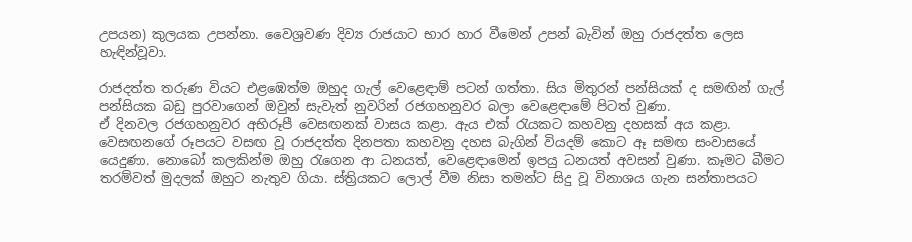උපයන) කුලයක උපන්නා. වෛශ්‍රවණ දිව්‍ය රාජයාට භාර හාර වීමෙන් උපන් බැවින් ඔහු රාජදත්ත ලෙස හැඳින්වූවා.

රාජදත්ත තරුණ වියට එළඹෙත්ම ඔහුද ගැල් වෙළෙඳාම් පටන් ගත්තා. සිය මිතුරන් පන්සියක් ද සමඟින් ගැල් පන්සියක බඩු පුරවාගෙන් ඔවුන් සැවැත් නුවරින් රජගහනුවර බලා වෙළෙඳාමේ පිටත් වුණා.
ඒ දිනවල රජගහනුවර අභිරූපී වෙසඟනක් වාසය කළා. ඇය එක් රැයකට කහවනු දහසක් අය කළා. වෙසඟනගේ රූපයට වසඟ වූ රාජදත්ත දිනපතා කහවනු දහස බැගින් වියදම් කොට ඈ සමඟ සංවාසයේ යෙදුණා. නොබෝ කලකින්ම ඔහු රැගෙන ආ ධනයත්, වෙළෙඳාමෙන් ඉපයු ධනයත් අවසන් වුණා. කෑමට බීමට තරම්වත් මුදලක් ඔහුට නැතුව ගියා. ස්ත්‍රියකට ලොල් වීම නිසා තමන්ට සිදු වූ විනාශය ගැන සන්තාපයට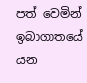පත් වෙමින් ඉබාගාතයේ යන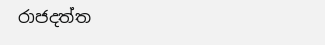රාජදත්ත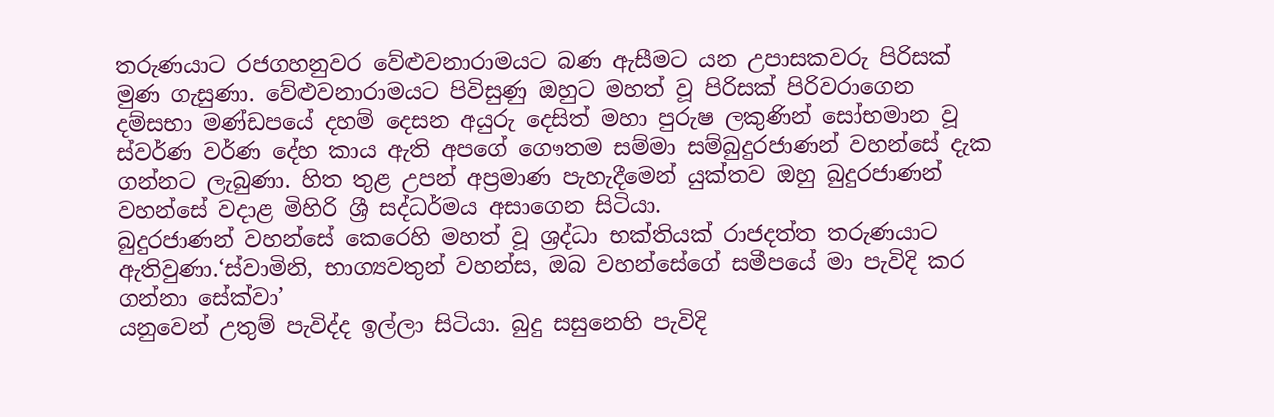තරුණයාට රජගහනුවර වේළුවනාරාමයට බණ ඇසීමට යන උපාසකවරු පිරිසක් මුණ ගැසුණා. වේළුවනාරාමයට පිවිසුණු ඔහුට මහත් වූ පිරිසක් පිරිවරාගෙන දම්සභා මණ්ඩපයේ දහම් දෙසන අයුරු දෙසිත් මහා පුරුෂ ලකුණින් සෝභමාන වූ ස්වර්ණ වර්ණ දේහ කාය ඇති අපගේ ගෞතම සම්මා සම්බුදුරජාණන් වහන්සේ දැක ගන්නට ලැබුණා. හිත තුළ උපන් අප්‍රමාණ පැහැදීමෙන් යුක්තව ඔහු බුදුරජාණන් වහන්සේ වදාළ මිහිරි ශ්‍රී සද්ධර්මය අසාගෙන සිටියා.
බුදුරජාණන් වහන්සේ කෙරෙහි මහත් වූ ශ්‍රද්ධා භක්තියක් රාජදත්ත තරුණයාට ඇතිවුණා.‘ස්වාමිනි, භාග්‍යවතුන් වහන්ස, ඔබ වහන්සේගේ සමීපයේ මා පැවිදි කර ගන්නා සේක්වා’
යනුවෙන් උතුම් පැවිද්ද ඉල්ලා සිටියා. බුදු සසුනෙහි පැවිදි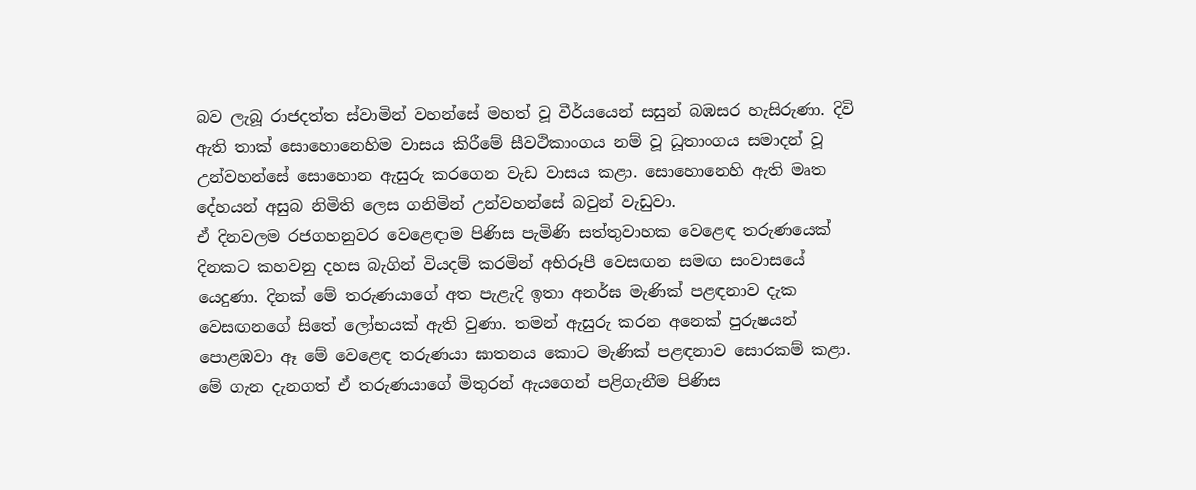බව ලැබූ රාජදත්ත ස්වාමින් වහන්සේ මහත් වූ වීර්යයෙන් සසුන් බඹසර හැසිරුණා. දිවි ඇති තාක් සොහොනෙහිම වාසය කිරීමේ සීවථිකාංගය නම් වූ ධූතාංගය සමාදන් වූ උන්වහන්සේ සොහොන ඇසුරු කරගෙන වැඩ වාසය කළා. සොහොනෙහි ඇති මෘත දේහයන් අසුබ නිමිති ලෙස ගනිමින් උන්වහන්සේ බවුන් වැඩුවා.
ඒ දිනවලම රජගහනුවර වෙළෙඳාම පිණිස පැමිණි සත්තුවාහක වෙළෙඳ තරුණයෙක් දිනකට කහවනු දහස බැගින් වියදම් කරමින් අභිරූපී වෙසඟන සමඟ සංවාසයේ යෙදුණා. දිනක් මේ තරුණයාගේ අත පැළැදි ඉතා අනර්ඝ මැණික් පළඳනාව දැක වෙසඟනගේ සිතේ ලෝභයක් ඇති වුණා. තමන් ඇසුරු කරන අනෙක් පුරුෂයන් පොළඹවා ඈ මේ වෙළෙඳ තරුණයා ඝාතනය කොට මැණික් පළඳනාව සොරකම් කළා. මේ ගැන දැනගත් ඒ තරුණයාගේ මිතුරන් ඇයගෙන් පළිගැනීම පිණිස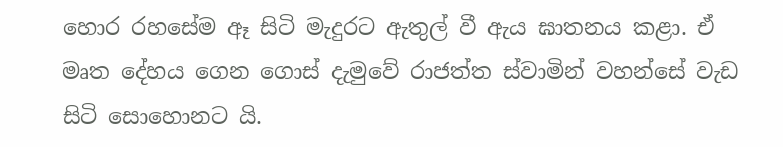හොර රහසේම ඈ සිටි මැදුරට ඇතුල් වී ඇය ඝාතනය කළා. ඒ මෘත දේහය ගෙන ගොස් දැමුවේ රාජත්ත ස්වාමින් වහන්සේ වැඩ සිටි සොහොනට යි.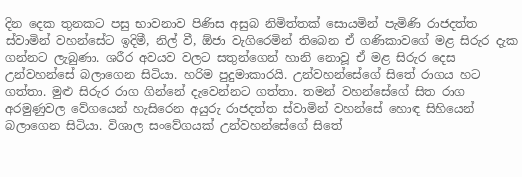දින දෙක තුනකට පසු භාවනාව පිණිස අසුබ නිමිත්තක් සොයමින් පැමිණි රාජදත්ත ස්වාමින් වහන්සේට ඉදිමී, නිල් වී, ඕජා වැගිරෙමින් තිබෙන ඒ ගණිකාවගේ මළ සිරුර දැක ගන්නට ලැබුණා. ශරීර අවයව වලට සතුන්ගෙන් හානි නොවූ ඒ මළ සිරුර දෙස උන්වහන්සේ බලාගෙන සිටියා. හරිම පුදුමාකාරයි. උන්වහන්සේගේ සිතේ රාගය හට ගත්තා. මුළු සිරුර රාග ගින්නේ දැවෙන්නට ගත්තා. තමන් වහන්සේගේ සිත රාග අරමුණුවල වේගයෙන් හැසිරෙන අයුරු රාජදත්ත ස්වාමින් වහන්සේ හොඳ සිහියෙන් බලාගෙන සිටියා. විශාල සංවේගයක් උන්වහන්සේගේ සිතේ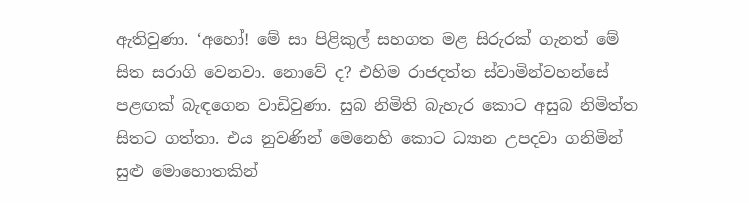ඇතිවුණා. ‘අහෝ! මේ සා පිළිකුල් සහගත මළ සිරුරක් ගැනත් මේ සිත සරාගි වෙනවා. නොවේ ද? එහිම රාජදත්ත ස්වාමින්වහන්සේ පළඟක් බැඳගෙන වාඩිවුණා. සුබ නිමිති බැහැර කොට අසුබ නිමිත්ත සිතට ගත්තා. එය නුවණින් මෙනෙහි කොට ධ්‍යාන උපදවා ගනිමින් සුළු මොහොතකින්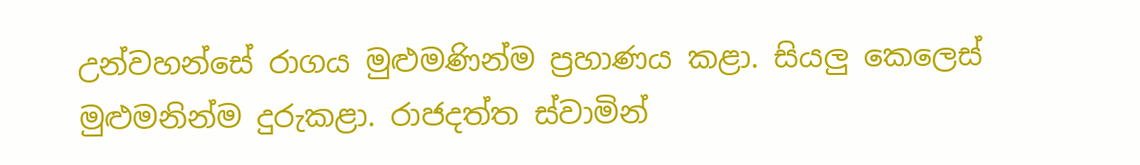උන්වහන්සේ රාගය මුළුමණින්ම ප්‍රහාණය කළා. සියලු කෙලෙස් මුළුමනින්ම දුරුකළා. රාජදත්ත ස්වාමින්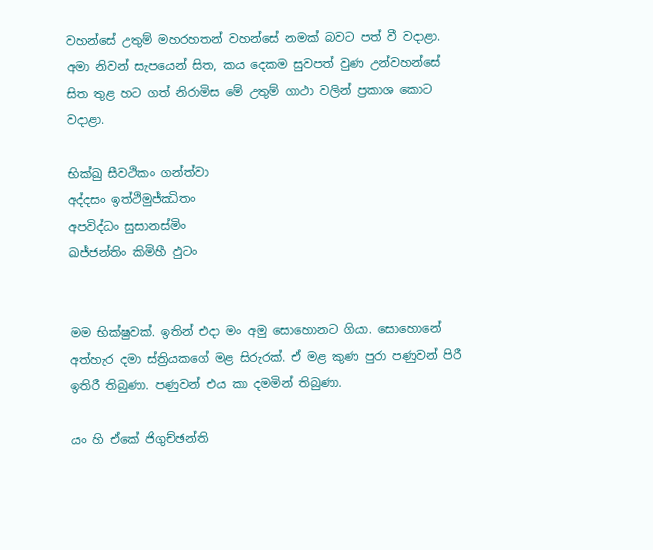වහන්සේ උතුම් මහරහතන් වහන්සේ නමක් බවට පත් වී වදාළා.
අමා නිවන් සැපයෙන් සිත, කය දෙකම සුවපත් වුණ උන්වහන්සේ සිත තුළ හට ගත් නිරාමිස මේ උතුම් ගාථා වලින් ප්‍රකාශ කොට වදාළා.

භික්ඛු සීවථිකං ගන්ත්වා
අද්දසං ඉත්ථිමුජ්ඣිතං
අපවිද්ධං සුසානස්මිං
ඛජ්ජන්තිං කිමිහී ඵුටං


මම භික්ෂුවක්. ඉතින් එදා මං අමු සොහොනට ගියා. සොහොනේ අත්හැර දමා ස්ත්‍රියකගේ මළ සිරුරක්. ඒ මළ කුණ පුරා පණුවන් පිරී ඉතිරී තිබුණා. පණුවන් එය කා දමමින් තිබුණා.

යං හි ඒකේ ජිගුච්ඡන්ති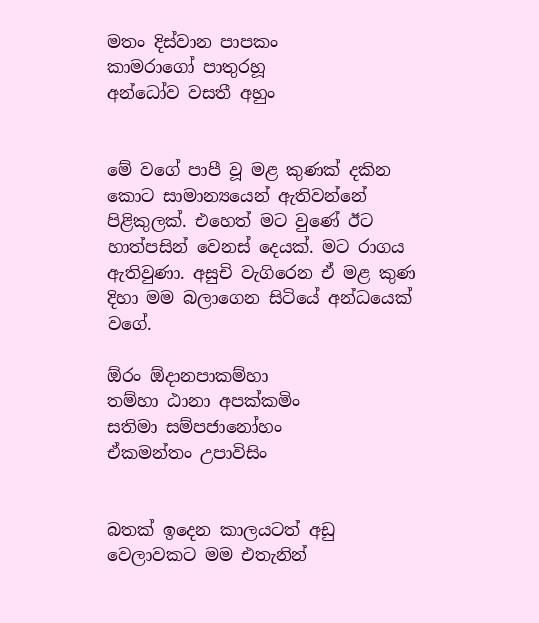මතං දිස්වාන පාපකං
කාමරාගෝ පාතුරහූ
අන්ධෝව වසතී අහුං


මේ වගේ පාපී වූ මළ කුණක් දකින කොට සාමාන්‍යයෙන් ඇතිවන්නේ පිළිකුලක්. එහෙත් මට වුණේ ඊට හාත්පසින් වෙනස් දෙයක්. මට රාගය ඇතිවුණා. අසුචි වැගිරෙන ඒ මළ කුණ දිහා මම බලාගෙන සිටියේ අන්ධයෙක් වගේ.

ඕරං ඕදානපාකම්හා
තම්හා ඨානා අපක්කමිං
සතිමා සම්පජානෝහං
ඒකමන්තං උපාවිසිං


බතක් ඉදෙන කාලයටත් අඩු වෙලාවකට මම එතැනින්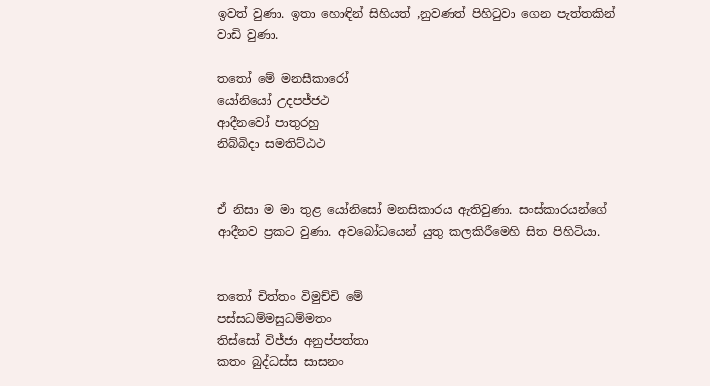ඉවත් වුණා. ඉතා හොඳින් සිහියත් ,නුවණත් පිහිටුවා ගෙන පැත්තකින් වාඩි වුණා.

තතෝ මේ මනසීකාරෝ
යෝනියෝ උදපජ්ජථ
ආදීනවෝ පාතුරහු
නිබ්බිදා සමතිට්ඨථ


ඒ නිසා ම මා තුළ යෝනිසෝ මනසිකාරය ඇතිවුණා. සංස්කාරයන්ගේ ආදීනව ප්‍රකට වුණා. අවබෝධයෙන් යුතු කලකිරීමෙහි සිත පිහිටියා.


තතෝ චිත්තං විමුච්චි මේ
පස්සධම්මසුධම්මතං
තිස්සෝ විජ්ජා අනුප්පත්තා
කතං බුද්ධස්ස සාසනං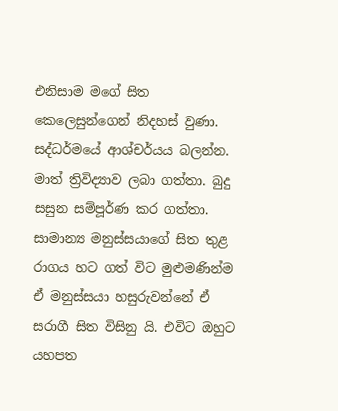එනිසාම මගේ සිත කෙලෙසුන්ගෙන් නිදහස් වුණා. සද්ධර්මයේ ආශ්චර්යය බලන්න. මාත් ත්‍රිවිද්‍යාව ලබා ගත්තා. බුදු සසුන සම්පූර්ණ කර ගත්තා.
සාමාන්‍ය මනුස්සයාගේ සිත තුළ රාගය හට ගත් විට මුළුමණින්ම ඒ මනුස්සයා හසුරුවන්නේ ඒ සරාගී සිත විසිනු යි. එවිට ඔහුට යහපත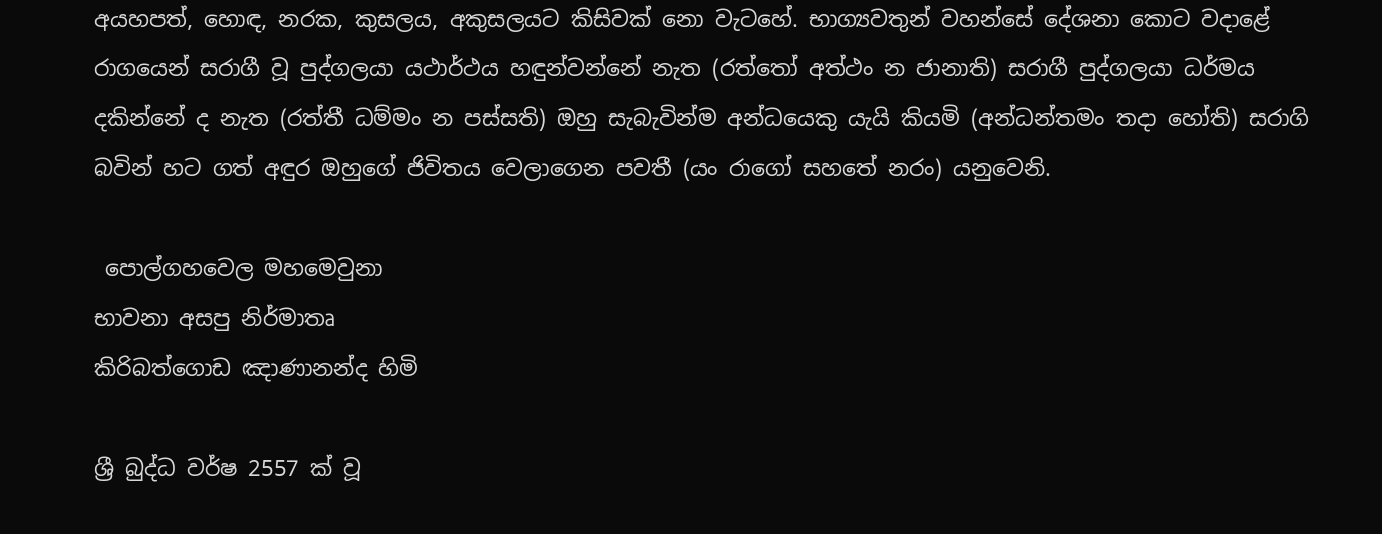අයහපත්, හොඳ, නරක, කුසලය, අකුසලයට කිසිවක් නො වැටහේ. භාග්‍යවතුන් වහන්සේ දේශනා කොට වදාළේ රාගයෙන් සරාගී වූ පුද්ගලයා යථාර්ථය හඳුන්වන්නේ නැත (රත්තෝ අත්ථං න ජානාති) සරාගී පුද්ගලයා ධර්මය දකින්නේ ද නැත (රත්තී ධම්මං න පස්සති) ඔහු සැබැවින්ම අන්ධයෙකු යැයි කියමි (අන්ධන්තමං තදා හෝති) සරාගි බවින් හට ගත් අඳුර ඔහුගේ ජිවිතය වෙලාගෙන පවතී (යං රාගෝ සහතේ නරං) යනුවෙනි.

 පොල්ගහවෙල මහමෙවුනා
භාවනා අසපු නිර්මාතෘ
කිරිබත්ගොඩ ඤාණානන්ද හිමි

ශ්‍රී බුද්ධ වර්ෂ 2557 ක් වූ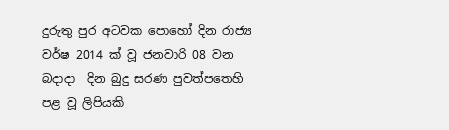දුරුතු පුර අටවක පොහෝ දින රාජ්‍ය වර්ෂ 2014 ක් වූ ජනවාරි 08 වන බදාදා  දින බුදු සරණ පුවත්පතෙහි පළ වූ ලිපියකි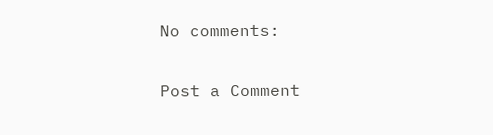No comments:

Post a Comment